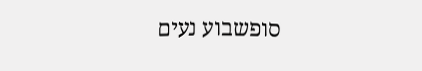סופשבוע נעים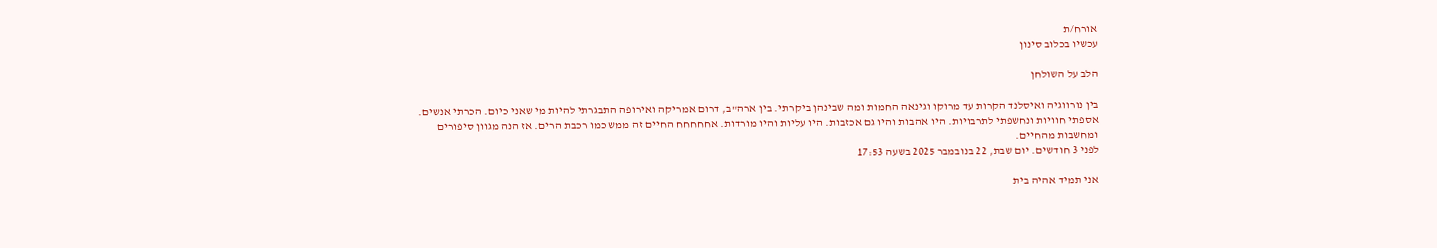אורח/ת
עכשיו בכלוב סינון

הלב על השולחן

בין נורווגיה ואיסלנד הקרות עד מרוקו וגינאה החמות ומה שבינהן ביקרתי. בין ארה"ב, דרום אמריקה ואירופה התבגרתי להיות מי שאני כיום. הכרתי אנשים. אספתי חוויות ונחשפתי לתרבויות. היו אהבות והיו גם אכזבות. היו עליות והיו מורדות. אחחחחח החיים זה ממש כמו רכבת הרים. אז הנה מגוון סיפורים ומחשבות מהחיים.
לפני 3 חודשים. יום שבת, 22 בנובמבר 2025 בשעה 17:53

אני תמיד אהיה בית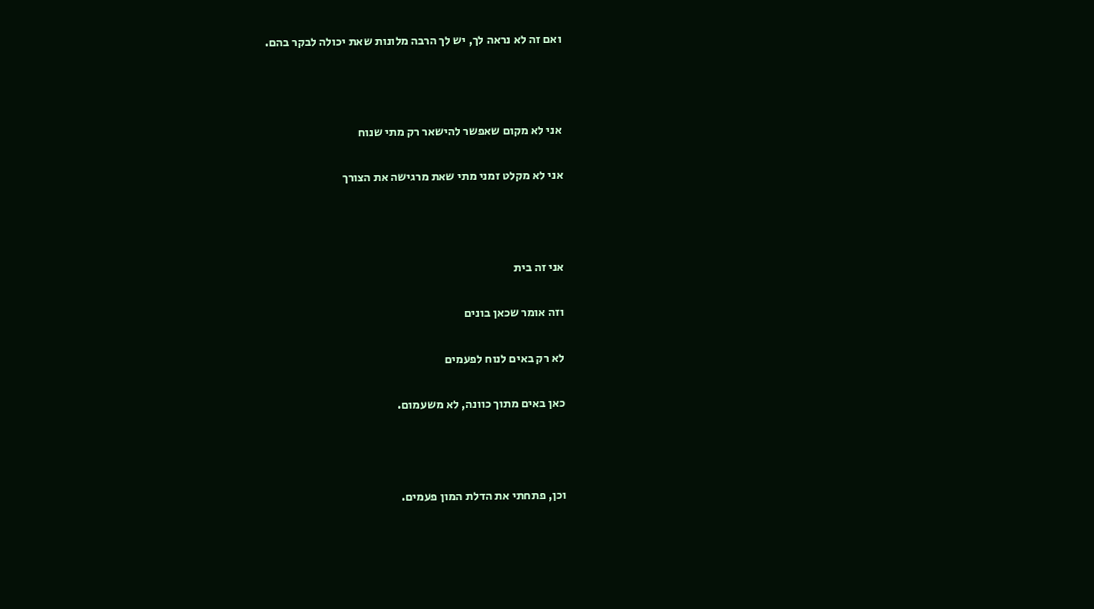ואם זה לא נראה לך, יש לך הרבה מלונות שאת יכולה לבקר בהם.



אני לא מקום שאפשר להישאר רק מתי שנוח

אני לא מקלט זמני מתי שאת מרגישה את הצורך



אני זה בית

וזה אומר שכאן בונים

לא רק באים לנוח לפעמים

כאן באים מתוך כוונה, לא משעמום.



וכן, פתחתי את הדלת המון פעמים.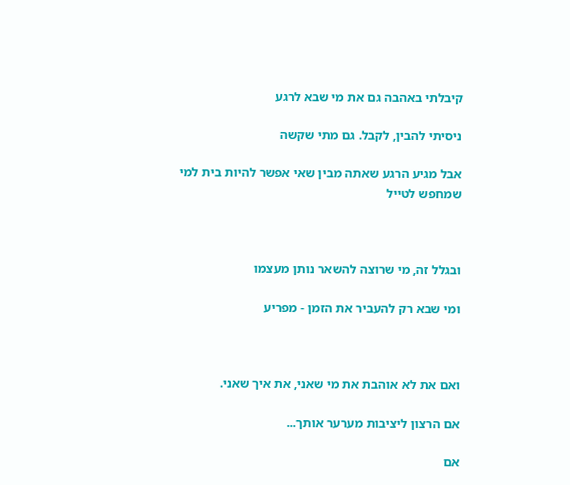קיבלתי באהבה גם את מי שבא לרגע

ניסיתי להבין, לקבל. גם מתי שקשה

אבל מגיע הרגע שאתה מבין שאי אפשר להיות בית למי שמחפש לטייל



ובגלל זה, מי שרוצה להשאר נותן מעצמו

ומי שבא רק להעביר את הזמן - מפריע



ואם את לא אוהבת את מי שאני, את איך שאני.

אם הרצון ליציבות מערער אותך...

אם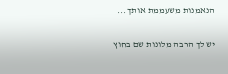הנאמנות משעממת אותך...

יש לך הרבה מלונות שם בחוץ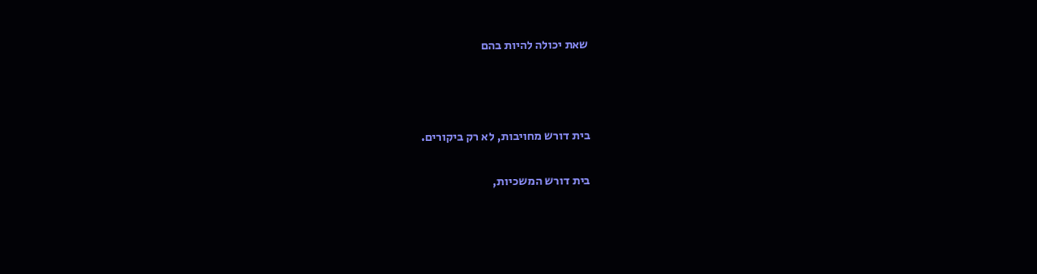שאת יכולה להיות בהם



בית דורש מחויבות, לא רק ביקורים.

בית דורש המשכיות,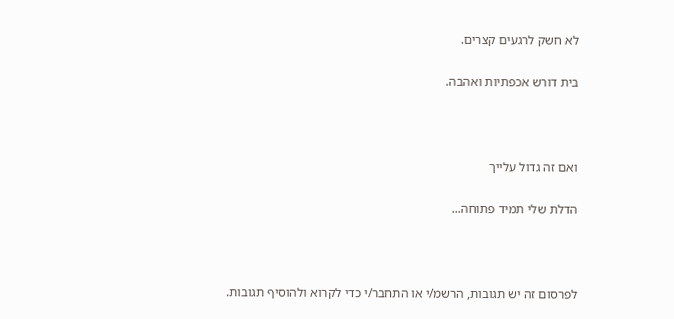לא חשק לרגעים קצרים.

בית דורש אכפתיות ואהבה.



ואם זה גדול עלייך

הדלת שלי תמיד פתוחה...



לפרסום זה יש תגובות, הרשמ/י או התחבר/י כדי לקרוא ולהוסיף תגובות.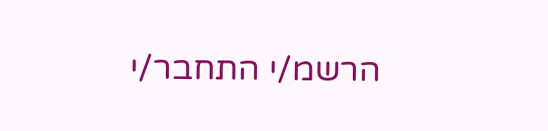הרשמ/י התחבר/י